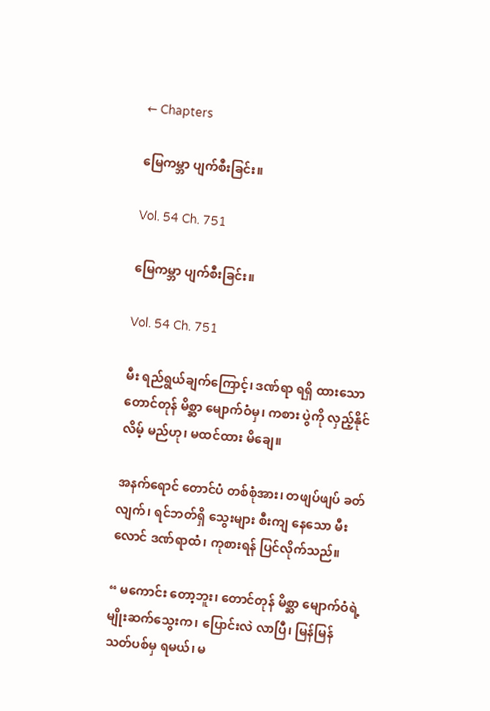← Chapters

မြေကမ္ဘာ ပျက်စီးခြင်း။

Vol. 54 Ch. 751

မြေကမ္ဘာ ပျက်စီးခြင်း။

Vol. 54 Ch. 751

မီး ရည်ရွယ်ချက်ကြောင့်၊ ဒဏ်ရာ ရရှိ ထားသော တောင်တုန် မိစ္ဆာ မျောက်ဝံမှ၊ ကစား ပွဲကို လှည့်နိုင်လိမ့် မည်ဟု၊ မထင်ထား မိချေ။

အနက်ရောင် တောင်ပံ တစ်စုံအား၊ တဖျပ်ဖျပ် ခတ်လျက်၊ ရင်ဘတ်ရှိ သွေးများ စီးကျ နေသော မီးလောင် ဒဏ်ရာထံ၊ ကုစားရန် ပြင်လိုက်သည်။

“ မကောင်း တော့ဘူး၊ တောင်တုန် မိစ္ဆာ မျောက်ဝံရဲ့ မျိုးဆက်သွေးက၊ ပြောင်းလဲ လာပြီ၊ မြန်မြန် သတ်ပစ်မှ ရမယ်၊ မ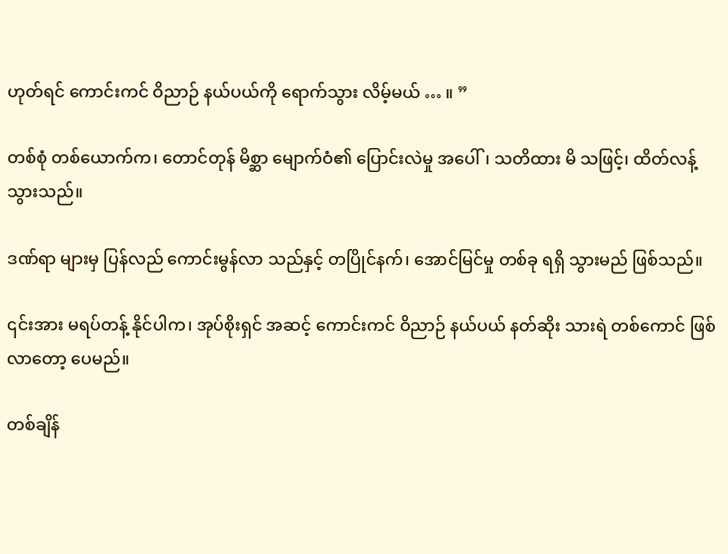ဟုတ်ရင် ကောင်းကင် ဝိညာဉ် နယ်ပယ်ကို ရောက်သွား လိမ့်မယ် … ။ ”

တစ်စုံ တစ်ယောက်က၊ တောင်တုန် မိစ္ဆာ မျောက်ဝံ၏ ပြောင်းလဲမှု အပေါ်၊ သတိထား မိ သဖြင့်၊ ထိတ်လန့် သွားသည်။

ဒဏ်ရာ များမှ ပြန်လည် ကောင်းမွန်လာ သည်နှင့် တပြိုင်နက်၊ အောင်မြင်မှု တစ်ခု ရရှိ သွားမည် ဖြစ်သည်။

၎င်းအား မရပ်တန့် နိုင်ပါက၊ အုပ်စိုးရှင် အဆင့် ကောင်းကင် ဝိညာဉ် နယ်ပယ် နတ်ဆိုး သားရဲ တစ်ကောင် ဖြစ်လာတော့ ပေမည်။

တစ်ချိန်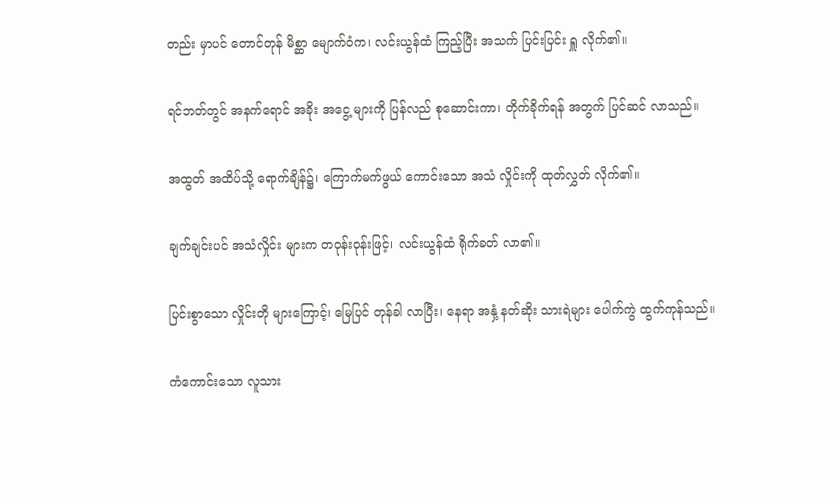တည်း မှာပင် တောင်တုန် မိစ္ဆာ မျောက်ဝံက၊ လင်းယွန်ထံ ကြည့်ပြီး အသက် ပြင်းပြင်း ရှူ လိုက်၏။

ရင်ဘတ်တွင် အနက်ရောင် အခိုး အငွေ့ များကို ပြန်လည် စုဆောင်းကာ၊ တိုက်ခိုက်ရန် အတွက် ပြင်ဆင် လာသည်။

အထွတ် အထိပ်သို့ ရောက်ချိန်၌၊ ကြောက်မက်ဖွယ် ကောင်းသော အသံ လှိုင်းကို ထုတ်လွှတ် လိုက်၏။

ချက်ချင်းပင် အသံလှိုင်း များက တဝုန်းဝုန်းဖြင့်၊ လင်းယွန်ထံ ရိုက်ခတ် လာ၏။

ပြင်းစွာသော လှိုင်းတို များကြောင့်၊ မြေပြင် တုန်ခါ လာပြီး၊ နေရာ အနှံ့ နတ်ဆိုး သားရဲများ ပေါက်ကွဲ ထွက်ကုန်သည်။

ကံကောင်းသော လူသား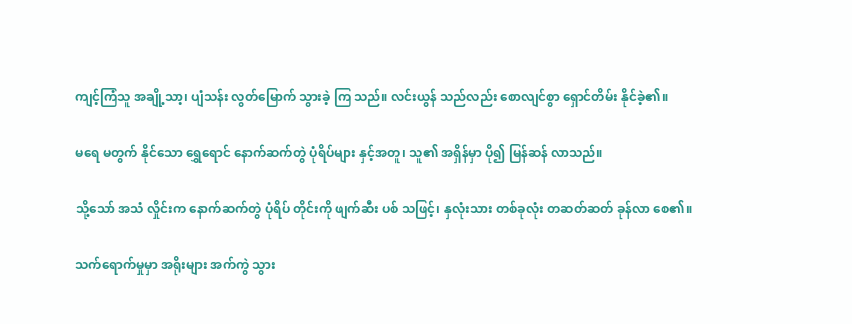ကျင့်ကြံသူ အချို့သာ့၊ ပျံသန်း လွတ်မြောက် သွားခဲ့ ကြ သည်။ လင်းယွန် သည်လည်း စောလျင်စွာ ရှောင်တိမ်း နိုင်ခဲ့၏။

မရေ မတွက် နိုင်သော ရွှေရောင် နောက်ဆက်တွဲ ပုံရိပ်များ နှင့်အတူ၊ သူ၏ အရှိန်မှာ ပို၍ မြန်ဆန် လာသည်။

သို့သော် အသံ လှိုင်းက နောက်ဆက်တွဲ ပုံရိပ် တိုင်းကို ဖျက်ဆီး ပစ် သဖြင့်၊ နှလုံးသား တစ်ခုလုံး တဆတ်ဆတ် ခုန်လာ စေ၏။

သက်ရောက်မှုမှာ အရိုးများ အက်ကွဲ သွား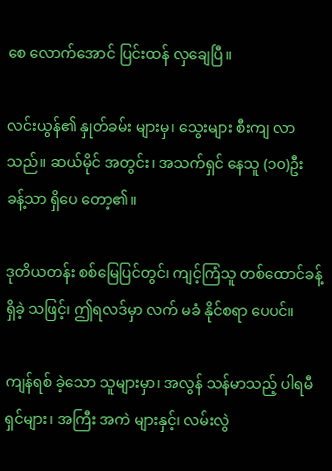စေ လောက်အောင် ပြင်းထန် လှချေပြီ။

လင်းယွန်၏ နှုတ်ခမ်း များမှ၊ သွေးများ စီးကျ လာသည်။ ဆယ်မိုင် အတွင်း၊ အသက်ရှင် နေသူ (၁၀)ဦး ခန့်သာ ရှိပေ တော့၏။

ဒုတိယတန်း စစ်မြေပြင်တွင်၊ ကျင့်ကြံသူ တစ်ထောင်ခန့် ရှိခဲ့ သဖြင့်၊ ဤရလဒ်မှာ လက် မခံ နိုင်စရာ ပေပင်။

ကျန်ရစ် ခဲ့သော သူများမှာ၊ အလွန် သန်မာသည့် ပါရမီ ရှင်များ၊ အကြီး အကဲ များနှင့်၊ လမ်းလွဲ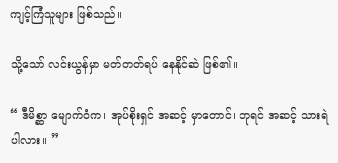ကျင့်ကြံသူများ ဖြစ်သည်။

သို့သော် လင်းယွန်မှာ မတ်တတ်ရပ် နေနိုင်ဆဲ ဖြစ်၏။

“ ဒီမိစ္ဆာ မျောက်ဝံက၊ အုပ်စိုးရှင် အဆင့် မှာတောင်၊ ဘုရင် အဆင့် သားရဲ ပါလား။ ”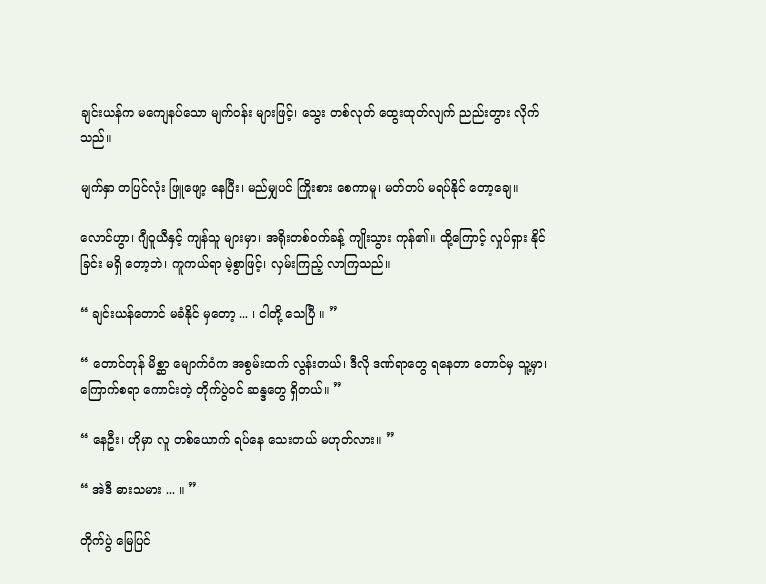ချင်းယန်က မကျေနပ်သော မျက်ဝန်း များဖြင့်၊ သွေး တစ်လုတ် ထွေးထုတ်လျက် ညည်းတွား လိုက်သည်။

မျက်နှာ တပြင်လုံး ဖြူဖျော့ နေပြီး၊ မည်မျှပင် ကြိုးစား စေကာမူ၊ မတ်တပ် မရပ်နိုင် တော့ချေ။

လောင်ဟွာ၊ ဂျီဝူယီနှင့် ကျန်သူ များမှာ၊ အရိုးတစ်ဝက်ခန့် ကျိုးသွား ကုန်၏။ ထို့ကြောင့် လှုပ်ရှား နိုင်ခြင်း မရှိ တော့ဘဲ၊ ကူကယ်ရာ မဲ့စွာဖြင့်၊ လှမ်းကြည့် လာကြသည်။

“ ချင်းယန်တောင် မခံနိုင် မှတော့ ... ၊ ငါတို့ သေပြီ ။ ”

“ တောင်တုန် မိစ္ဆာ မျောက်ဝံက အစွမ်းထက် လွန်းတယ်၊ ဒီလို ဒဏ်ရာတွေ ရနေတာ တောင်မှ သူ့မှာ၊ ကြောက်စရာ ကောင်းတဲ့ တိုက်ပွဲဝင် ဆန္ဒတွေ ရှိတယ်။ ”

“ နေဦး၊ ဟိုမှာ လူ တစ်ယောက် ရပ်နေ သေးတယ် မဟုတ်လား။ ”

“ အဲဒီ ဓားသမား ... ။ ”

တိုက်ပွဲ မြေပြင်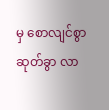မှ စောလျင်စွာ ဆုတ်ခွာ လာ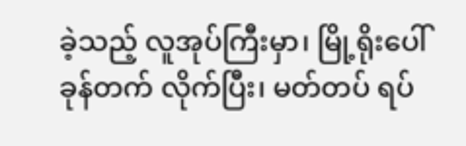ခဲ့သည့် လူအုပ်ကြီးမှာ၊ မြို့ရိုးပေါ် ခုန်တက် လိုက်ပြီး၊ မတ်တပ် ရပ်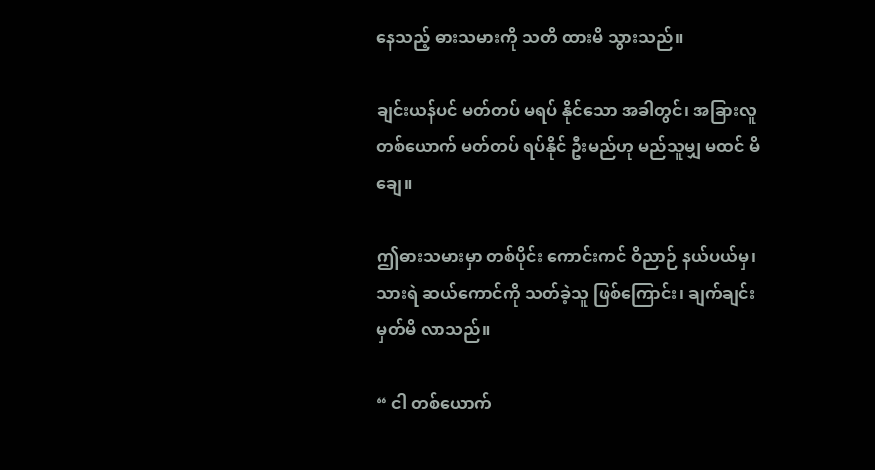နေသည့် ဓားသမားကို သတိ ထားမိ သွားသည်။

ချင်းယန်ပင် မတ်တပ် မရပ် နိုင်သော အခါတွင်၊ အခြားလူ တစ်ယောက် မတ်တပ် ရပ်နိုင် ဦးမည်ဟု မည်သူမျှ မထင် မိချေ။

ဤဓားသမားမှာ တစ်ပိုင်း ကောင်းကင် ဝိညာဉ် နယ်ပယ်မှ၊ သားရဲ ဆယ်ကောင်ကို သတ်ခဲ့သူ ဖြစ်ကြောင်း၊ ချက်ချင်း မှတ်မိ လာသည်။

“ ငါ တစ်ယောက်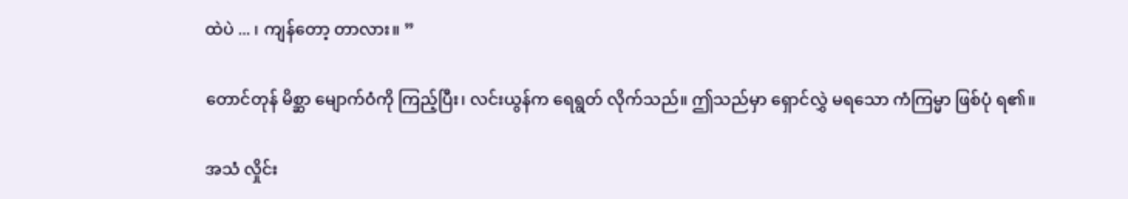ထဲပဲ ... ၊ ကျန်တော့ တာလား။ ”

တောင်တုန် မိစ္ဆာ မျောက်ဝံကို ကြည့်ပြီး၊ လင်းယွန်က ရေရွတ် လိုက်သည်။ ဤသည်မှာ ရှောင်လွှဲ မရသော ကံကြမ္မာ ဖြစ်ပုံ ရ၏။

အသံ လှိုင်း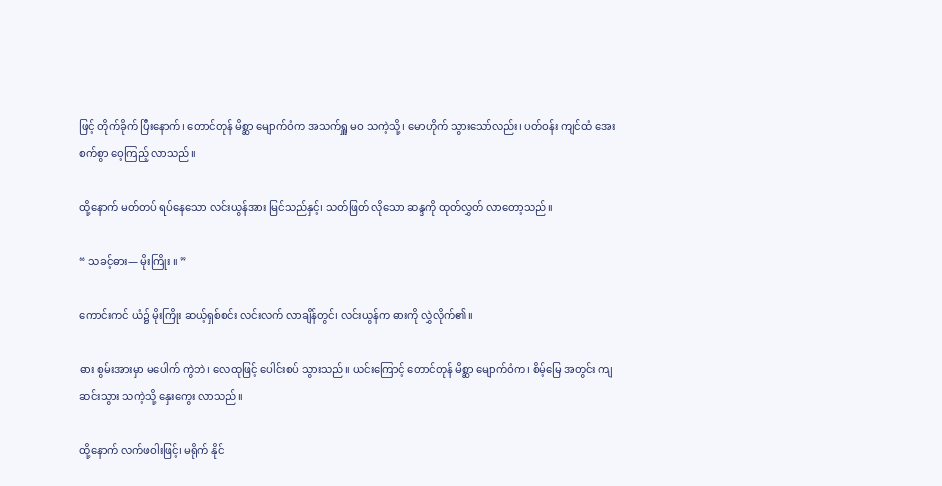ဖြင့် တိုက်ခိုက် ပြီးနောက်၊ တောင်တုန် မိစ္ဆာ မျောက်ဝံက အသက်ရှူ မဝ သကဲ့သို့၊ မောဟိုက် သွားသော်လည်း၊ ပတ်ဝန်း ကျင်ထံ အေးစက်စွာ ဝေ့ကြည့် လာသည်။

ထို့နောက် မတ်တပ် ရပ်နေသော လင်းယွန်အား မြင်သည်နှင့်၊ သတ်ဖြတ် လိုသော ဆန္ဒကို ထုတ်လွှတ် လာတော့သည်။

“ သခင့်ဓား— မိုးကြိုး ။ ”

ကောင်းကင် ယံ၌ မိုးကြိုး ဆယ့်ရှစ်စင်း လင်းလက် လာချိန်တွင်၊ လင်းယွန်က ဓားကို လွှဲလိုက်၏။

ဓား စွမ်းအားမှာ မပေါက် ကွဲဘဲ၊ လေထုဖြင့် ပေါင်းစပ် သွားသည်။ ယင်းကြောင့် တောင်တုန် မိစ္ဆာ မျောက်ဝံက၊ စိမ့်မြေ အတွင်း ကျဆင်းသွား သကဲ့သို့ နှေးကွေး လာသည်။

ထို့နောက် လက်ဖဝါးဖြင့်၊ မရိုက် နိုင်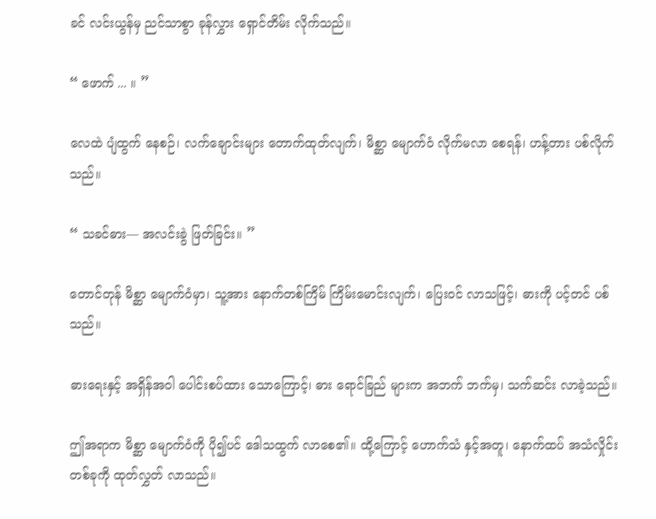ခင် လင်းယွန်မှ ညင်သာစွာ ခုန်လွှား ရှောင်တိမ်း လိုက်သည်။

“ ဖောက် ... ။ ”

လေထဲ ပျံထွက် နေစဉ်၊ လက်ချောင်းများ တောက်ထုတ်လျက်၊ မိစ္ဆာ မျောက်ဝံ လိုက်မလာ စေရန်၊ ဟန့်တား ပစ်လိုက်သည်။

“ သခင်ဓား— အလင်းခွဲ ဖြတ်ခြင်း။ ”

တောင်တုန် မိစ္ဆာ မျောက်ဝံမှာ၊ သူ့အား နောက်တစ်ကြိမ် ကြိမ်းမောင်းလျက်၊ ပြေးဝင် လာသဖြင့်၊ ဓားကို ပင့်တင် ပစ်သည်။

ဓားရေးနှင့် အရှိန်အဝါ ပေါင်းစပ်ထား သောကြောင့်၊ ဓား ရောင်ခြည် များက အဘက် ဘက်မှ၊ သက်ဆင်း လာခဲ့သည်။

ဤအရာက မိစ္ဆာ မျောက်ဝံကို ပို၍ပင် ဒေါသထွက် လာစေ၏။ ထို့ကြောင့် ဟောက်သံ နှင့်အတူ၊ နောက်ထပ် အသံလှိုင်း တစ်ခုကို ထုတ်လွှတ် လာသည်။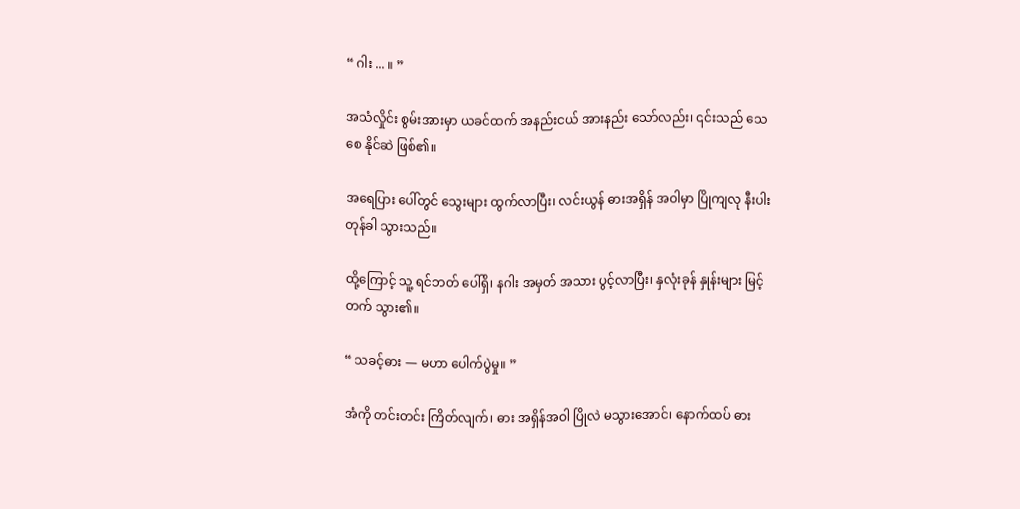“ ဂါး ... ။ ”

အသံလှိုင်း စွမ်းအားမှာ ယခင်ထက် အနည်းငယ် အားနည်း သော်လည်း၊ ၎င်းသည် သေစေ နိုင်ဆဲ ဖြစ်၏။

အရေပြား ပေါ်တွင် သွေးများ ထွက်လာပြီး၊ လင်းယွန် ဓားအရှိန် အဝါမှာ ပြိုကျလု နီးပါး တုန်ခါ သွားသည်။

ထို့ကြောင့် သူ့ ရင်ဘတ် ပေါ်ရှိ၊ နဂါး အမှတ် အသား ပွင့်လာပြီး၊ နှလုံးခုန် နှုန်းများ မြင့်တက် သွား၏။

“ သခင့်ဓား — မဟာ ပေါက်ပွဲမှု။ ”

အံကို တင်းတင်း ကြိတ်လျက်၊ ဓား အရှိန်အဝါ ပြိုလဲ မသွားအောင်၊ နောက်ထပ် ဓား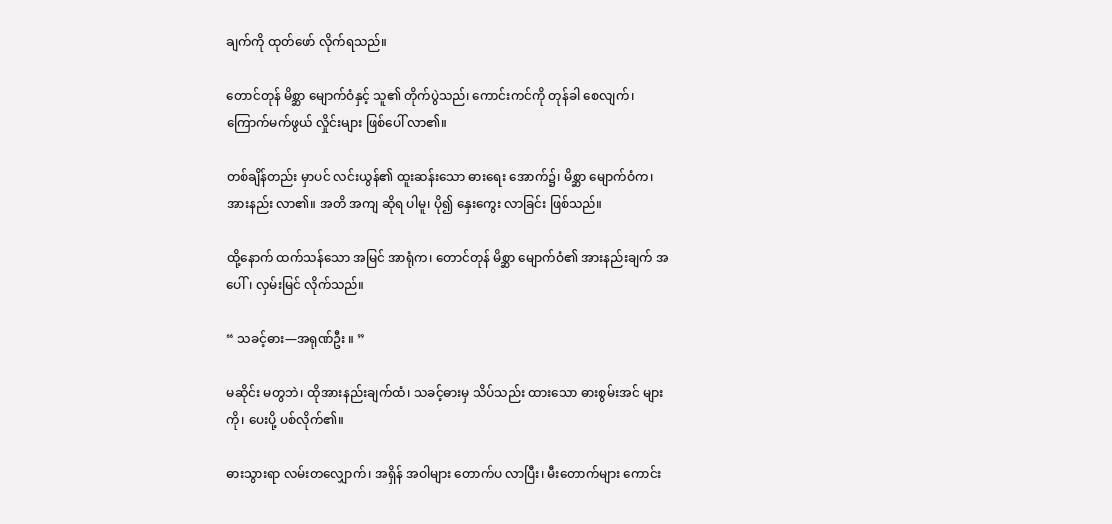ချက်ကို ထုတ်ဖော် လိုက်ရသည်။

တောင်တုန် မိစ္ဆာ မျောက်ဝံနှင့် သူ၏ တိုက်ပွဲသည်၊ ကောင်းကင်ကို တုန်ခါ စေလျက်၊ ကြောက်မက်ဖွယ် လှိုင်းများ ဖြစ်ပေါ် လာ၏။

တစ်ချိန်တည်း မှာပင် လင်းယွန်၏ ထူးဆန်းသော ဓားရေး အောက်၌၊ မိစ္ဆာ မျောက်ဝံက၊ အားနည်း လာ၏။ အတိ အကျ ဆိုရ ပါမူ၊ ပို၍ နှေးကွေး လာခြင်း ဖြစ်သည်။

ထို့နောက် ထက်သန်သော အမြင် အာရုံက၊ တောင်တုန် မိစ္ဆာ မျောက်ဝံ၏ အားနည်းချက် အပေါ်၊ လှမ်းမြင် လိုက်သည်။

“ သခင့်ဓား—အရုဏ်ဦး ။ ”

မဆိုင်း မတွဘဲ၊ ထိုအားနည်းချက်ထံ၊ သခင့်ဓားမှ သိပ်သည်း ထားသော ဓားစွမ်းအင် များကို၊ ပေးပို့ ပစ်လိုက်၏။

ဓားသွားရာ လမ်းတလျှောက်၊ အရှိန် အဝါများ တောက်ပ လာပြီး၊ မီးတောက်များ ကောင်း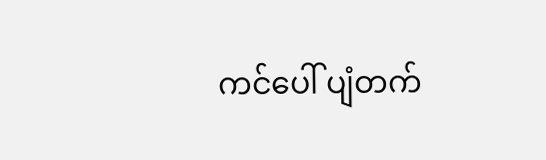ကင်ပေါ် ပျံတက်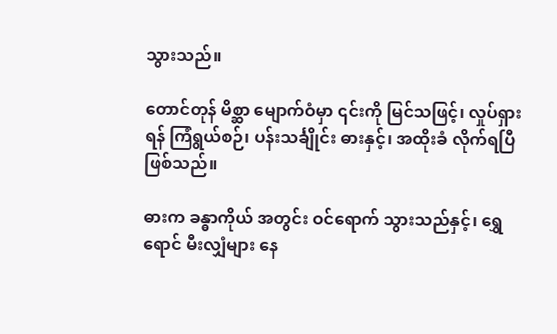သွားသည်။

တောင်တုန် မိစ္ဆာ မျောက်ဝံမှာ ၎င်းကို မြင်သဖြင့်၊ လှုပ်ရှားရန် ကြံရွယ်စဉ်၊ ပန်းသင်္ချိုင်း ဓားနှင့်၊ အထိုးခံ လိုက်ရပြီ ဖြစ်သည်။

ဓားက ခန္ဓာကိုယ် အတွင်း ဝင်ရောက် သွားသည်နှင့်၊ ရွှေရောင် မီးလျှံများ နေ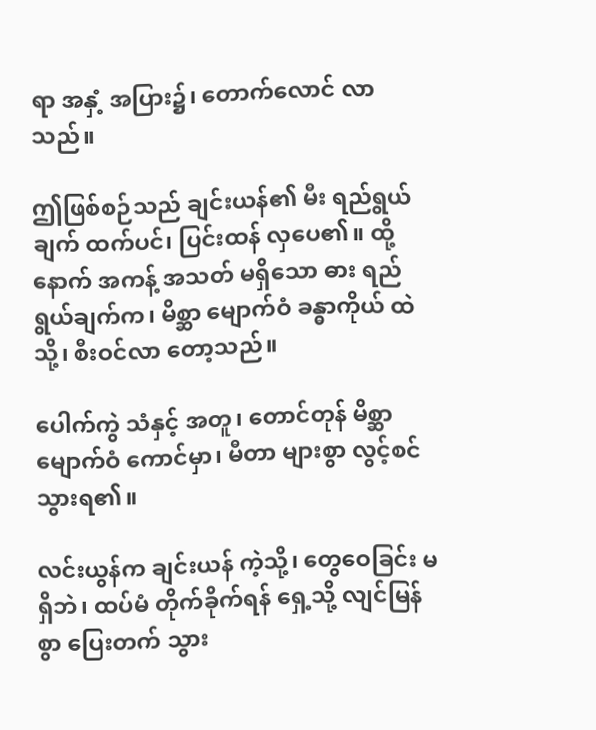ရာ အနှံ့ အပြား၌၊ တောက်လောင် လာသည်။

ဤဖြစ်စဉ်သည် ချင်းယန်၏ မီး ရည်ရွယ်ချက် ထက်ပင်၊ ပြင်းထန် လှပေ၏။ ထို့နောက် အကန့် အသတ် မရှိသော ဓား ရည်ရွယ်ချက်က၊ မိစ္ဆာ မျောက်ဝံ ခန္ဓာကိုယ် ထဲသို့၊ စီးဝင်လာ တော့သည်။

ပေါက်ကွဲ သံနှင့် အတူ၊ တောင်တုန် မိစ္ဆာ မျောက်ဝံ ကောင်မှာ၊ မီတာ များစွာ လွင့်စင် သွားရ၏။

လင်းယွန်က ချင်းယန် ကဲ့သို့၊ တွေဝေခြင်း မရှိဘဲ၊ ထပ်မံ တိုက်ခိုက်ရန် ရှေ့သို့ လျင်မြန်စွာ ပြေးတက် သွား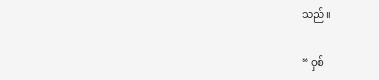သည်။

“ ဝှစ်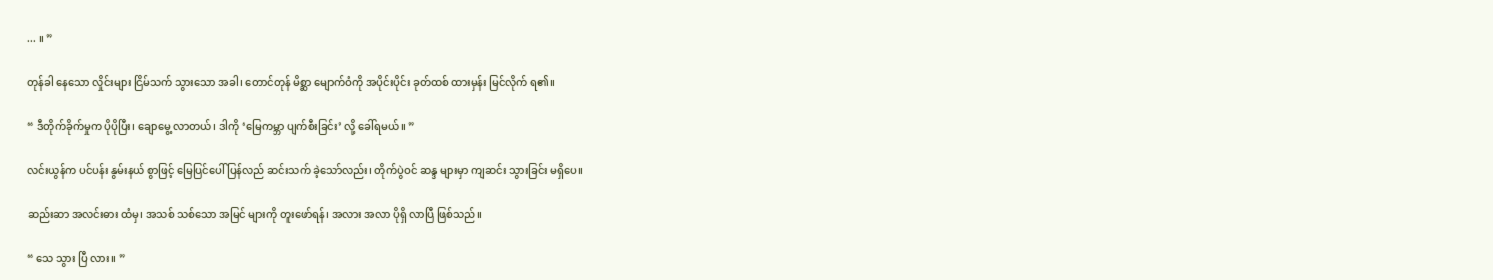... ။ ”

တုန်ခါ နေသော လှိုင်းများ ငြိမ်သက် သွားသော အခါ၊ တောင်တုန် မိစ္ဆာ မျောက်ဝံကို အပိုင်းပိုင်း ခုတ်ထစ် ထားမှန်း မြင်လိုက် ရ၏။

“ ဒီတိုက်ခိုက်မှုက ပိုပိုပြီး၊ ချောမွေ့ လာတယ်၊ ဒါကို ‘မြေကမ္ဘာ ပျက်စီးခြင်း’ လို့ ခေါ်ရမယ်။ ”

လင်းယွန်က ပင်ပန်း နွမ်းနယ် စွာဖြင့် မြေပြင်ပေါ် ပြန်လည် ဆင်းသက် ခဲ့သော်လည်း၊ တိုက်ပွဲဝင် ဆန္ဒ များမှာ ကျဆင်း သွားခြင်း မရှိပေ။

ဆည်းဆာ အလင်းဓား ထံမှ၊ အသစ် သစ်သော အမြင် များကို တူးဖော်ရန်၊ အလား အလာ ပိုရှိ လာပြီ ဖြစ်သည်။

“ သေ သွား ပြီ လား။ ”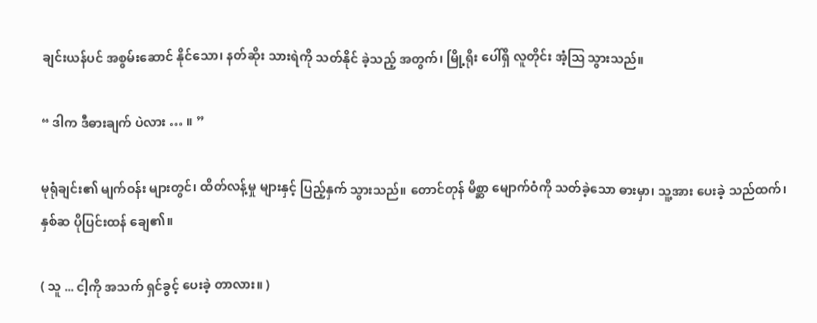ချင်းယန်ပင် အစွမ်းဆောင် နိုင်သော၊ နတ်ဆိုး သားရဲကို သတ်နိုင် ခဲ့သည့် အတွက်၊ မြို့ရိုး ပေါ်ရှိ လူတိုင်း အံ့ဩ သွားသည်။

“ ဒါက ဒီဓားချက် ပဲလား … ။ ”

မုရုံချင်း၏ မျက်ဝန်း များတွင်၊ ထိတ်လန့်မှု များနှင့် ပြည့်နှက် သွားသည်။ တောင်တုန် မိစ္ဆာ မျောက်ဝံကို သတ်ခဲ့သော ဓားမှာ၊ သူ့အား ပေးခဲ့ သည်ထက်၊ နှစ်ဆ ပိုပြင်းထန် ချေ၏။

( သူ ... ငါ့ကို အသက် ရှင်ခွင့် ပေးခဲ့ တာလား။ )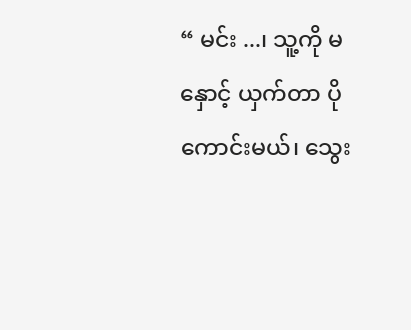“ မင်း ...၊ သူ့ကို မနှောင့် ယှက်တာ ပိုကောင်းမယ်၊ သွေး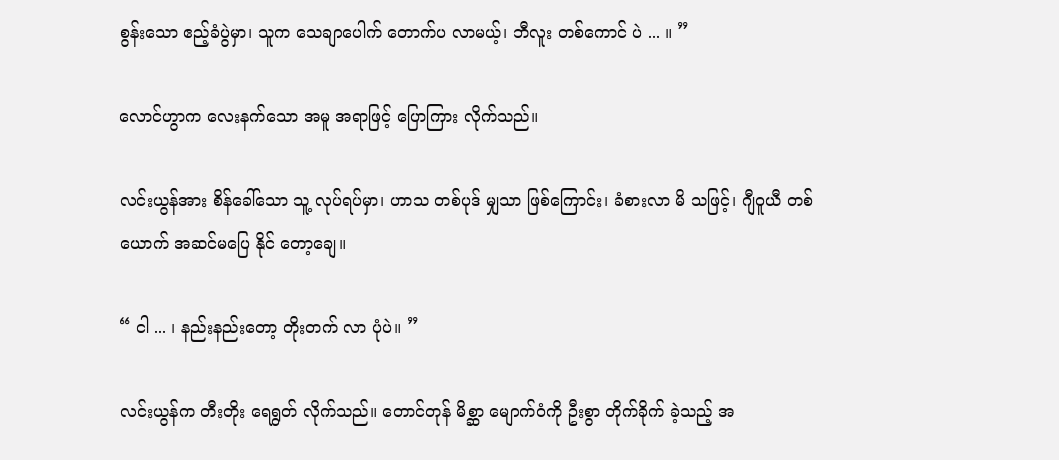စွန်းသော ဧည့်ခံပွဲမှာ၊ သူက သေချာပေါက် တောက်ပ လာမယ့်၊ ဘီလူး တစ်ကောင် ပဲ ... ။ ”

လောင်ဟွာက လေးနက်သော အမူ အရာဖြင့် ပြောကြား လိုက်သည်။

လင်းယွန်အား စိန်ခေါ်သော သူ့ လုပ်ရပ်မှာ၊ ဟာသ တစ်ပုဒ် မျှသာ ဖြစ်ကြောင်း၊ ခံစားလာ မိ သဖြင့်၊ ဂျီဝူယီ တစ်ယောက် အဆင်မပြေ နိုင် တော့ချေ။

“ ငါ ... ၊ နည်းနည်းတော့ တိုးတက် လာ ပုံပဲ။ ”

လင်းယွန်က တီးတိုး ရေရွတ် လိုက်သည်။ တောင်တုန် မိစ္ဆာ မျောက်ဝံကို ဦးစွာ တိုက်ခိုက် ခဲ့သည့် အ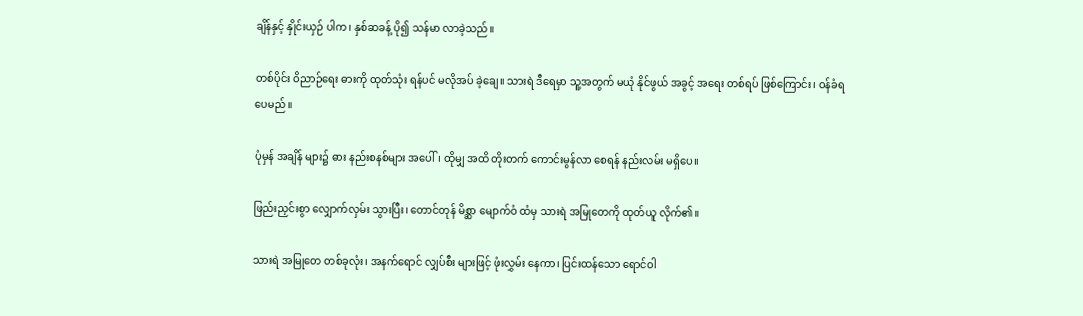ချိန်နှင့် နှိုင်းယှဉ် ပါက၊ နှစ်ဆခန့် ပို၍ သန်မာ လာခဲ့သည်။

တစ်ပိုင်း ဝိညာဉ်ရေး ဓားကို ထုတ်သုံး ရန်ပင် မလိုအပ် ခဲ့ချေ။ သားရဲ ဒီရေမှာ သူ့အတွက် မယုံ နိုင်ဖွယ် အခွင့် အရေး တစ်ရပ် ဖြစ်ကြောင်း၊ ဝန်ခံရ ပေမည်။

ပုံမှန် အချိန် များ၌ ဓား နည်းစနစ်များ အပေါ်၊ ထိုမျှ အထိ တိုးတက် ကောင်းမွန်လာ စေရန် နည်းလမ်း မရှိပေ။

ဖြည်းညှင်းစွာ လျှောက်လှမ်း သွားပြီး၊ တောင်တုန် မိစ္ဆာ မျောက်ဝံ ထံမှ သားရဲ အမြုတေကို ထုတ်ယူ လိုက်၏။

သားရဲ အမြုတေ တစ်ခုလုံး၊ အနက်ရောင် လျှပ်စီး များဖြင့် ဖုံးလွှမ်း နေကာ၊ ပြင်းထန်သော ရောင်ဝါ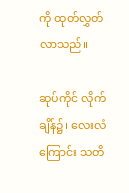ကို ထုတ်လွှတ် လာသည်။

ဆုပ်ကိုင် လိုက် ချိန်၌၊ လေးလံကြောင်း သတိ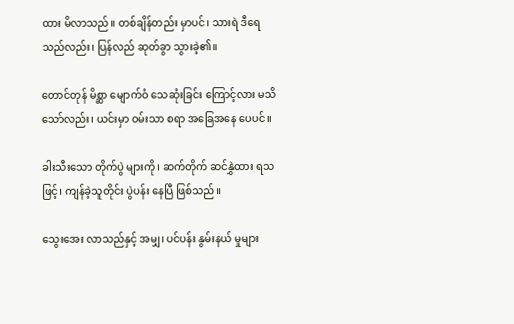ထား မိလာသည်။ တစ်ချိန်တည်း မှာပင်၊ သားရဲ ဒီရေ သည်လည်း၊ ပြန်လည် ဆုတ်ခွာ သွားခဲ့၏။

တောင်တုန် မိစ္ဆာ မျောက်ဝံ သေဆုံးခြင်း ကြောင့်လား မသိ သော်လည်း၊ ယင်းမှာ ဝမ်းသာ စရာ အခြေအနေ ပေပင်။

ခါးသီးသော တိုက်ပွဲ များကို၊ ဆက်တိုက် ဆင်နွှဲထား ရသဖြင့်၊ ကျန်ခဲ့သူတိုင်း ပွဲပန်း နေပြီ ဖြစ်သည်။

သွေးအေး လာသည်နှင့် အမျှ၊ ပင်ပန်း နွမ်းနယ် မှုများ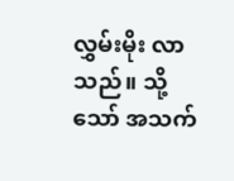လွှမ်းမိုး လာသည်။ သို့သော် အသက်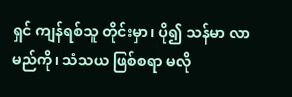ရှင် ကျန်ရစ်သူ တိုင်းမှာ၊ ပို၍ သန်မာ လာမည်ကို၊ သံသယ ဖြစ်စရာ မလို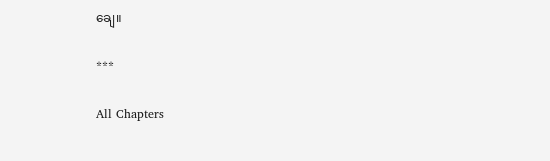ချေ။

***

All Chapters